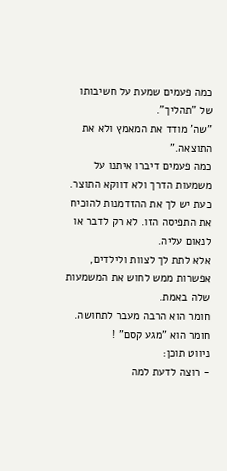כמה פעמים שמעת על חשיבותו של "תהליך".
"שה' מודד את המאמץ ולא את התוצאה."
כמה פעמים דיברו איתנו על משמעות הדרך ולא דווקא התוצר.
כעת יש לך את ההזדמנות להוכיח את התפיסה הזו. לא רק לדבר או לנאום עליה.
אלא לתת לך לצוות ולילדים, אפשרות ממש לחוש את המשמעות שלה באמת.
חומר הוא הרבה מעבר לתחושה.
חומר הוא "מגע קסם" !
ניווט תוכן:
- רוצה לדעת למה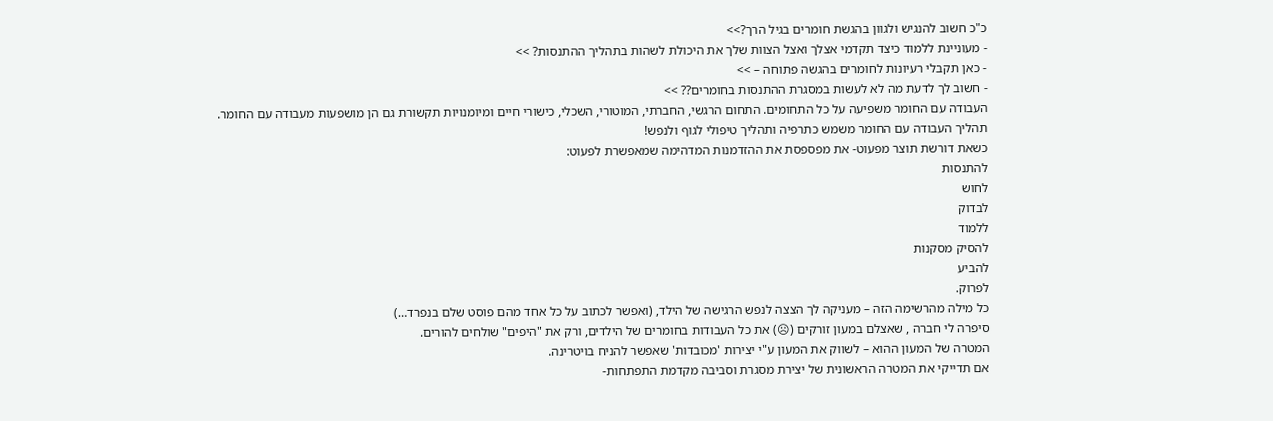כ"כ חשוב להנגיש ולגוון בהגשת חומרים בגיל הרך?>>
- מעוניינת ללמוד כיצד תקדמי אצלך ואצל הצוות שלך את היכולת לשהות בתהליך ההתנסות? >>
- כאן תקבלי רעיונות לחומרים בהגשה פתוחה – >>
- חשוב לך לדעת מה לא לעשות במסגרת ההתנסות בחומרים?? >>
העבודה עם החומר משפיעה על כל התחומים. התחום הרגשי, החברתי, המוטורי, השכלי, כישורי חיים ומיומנויות תקשורת גם הן מושפעות מעבודה עם החומר.
תהליך העבודה עם החומר משמש כתרפיה ותהליך טיפולי לגוף ולנפש!
כשאת דורשת תוצר מפעוט- את מפספסת את ההזדמנות המדהימה שמאפשרת לפעוט:
להתנסות
לחוש
לבדוק
ללמוד
להסיק מסקנות
להביע
לפרוק.
כל מילה מהרשימה הזה – מעניקה לך הצצה לנפש הרגישה של הילד, (ואפשר לכתוב על כל אחד מהם פוסט שלם בנפרד…)
סיפרה לי חברה , שאצלם במעון זורקים (☹) את כל העבודות בחומרים של הילדים, ורק את "היפים" שולחים להורים.
המטרה של המעון ההוא – לשווק את המעון ע"י יצירות 'מכובדות' שאפשר להניח בויטרינה.
אם תדייקי את המטרה הראשונית של יצירת מסגרת וסביבה מקדמת התפתחות-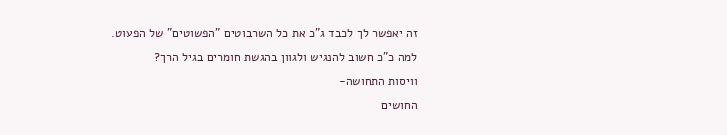זה יאפשר לך לכבד ג"כ את כל השרבוטים "הפשוטים" של הפעוט.
למה כ"כ חשוב להנגיש ולגוון בהגשת חומרים בגיל הרך?
וויסות התחושה-
החושים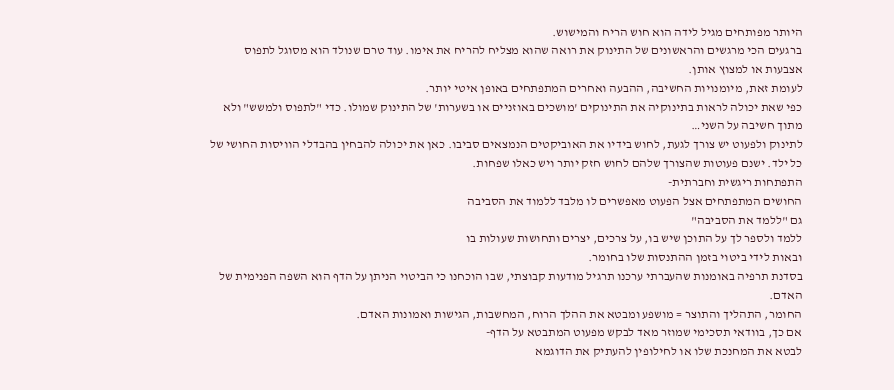היותר מפותחים מגיל לידה הוא חוש הריח והמישוש.
ברגעים הכי מרגשים והראשונים של התינוק את רואה שהוא מצליח להריח את אימו. עוד טרם שנולד הוא מסוגל לתפוס אצבעות או למצוץ אותן.
לעומת זאת, מיומנויות החשיבה, ההבעה ואחרים המתפתחים באופן איטי יותר.
כפי שאת יכולה לראות בתינוקיה את התינוקים 'מושכים באוזניים או בשערות' של התינוק שמולו. כדי "לתפוס ולמשש" ולא מתוך חשיבה על השני…
לתינוק ולפעוט יש צורך לגעת, לחוש בידיו את האוביקטים הנמצאים סביבו. כאן את יכולה להבחין בהבדלי הוויסות החושי של כל ילד. ישנם פעוטות שהצורך שלהם לחוש חזק יותר ויש כאלו שפחות.
התפתחות ריגשית וחברתית-
החושים המתפתחים אצל הפעוט מאפשרים לו מלבד ללמוד את הסביבה
גם "ללמד את הסביבה"
ללמד ולספר לך על התוכן שיש בו, על צרכים, יצרים ותחושות שעולות בו
ובאות לידי ביטוי בזמן ההתנסות שלו בחומר.
בסדנת תרפיה באומנות שהעברתי ערכנו תרגיל מודעות קבוצתי, שבו הוכחנו כי הביטוי הניתן על הדף הוא השפה הפנימית של האדם.
החומר, התהליך והתוצר = מושפע ומבטא את ההלך הרוח, המחשבות, הגישות ואמונות האדם.
אם כך, בוודאי תסכימי שמוזר מאד לבקש מפעוט המתבטא על הדף-
לבטא את המחנכת שלו או לחילופין להעתיק את הדוגמא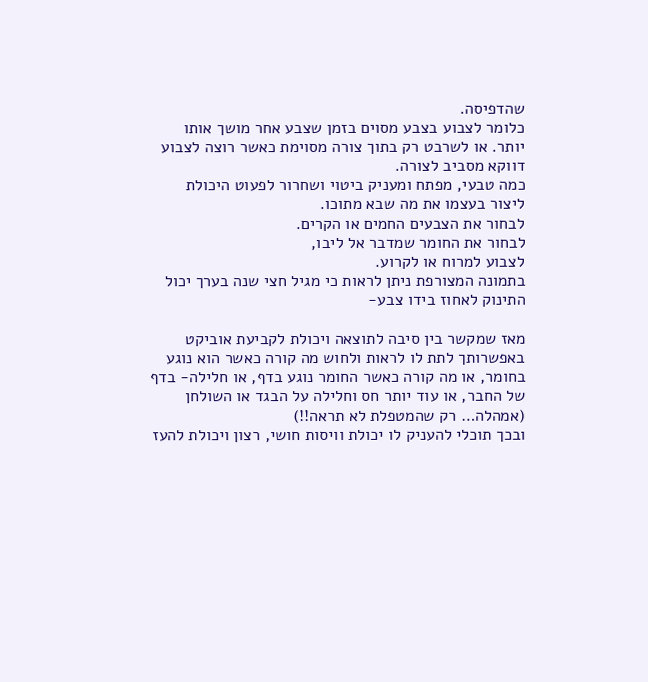שהדפיסה.
כלומר לצבוע בצבע מסוים בזמן שצבע אחר מושך אותו יותר. או לשרבט רק בתוך צורה מסוימת כאשר רוצה לצבוע דווקא מסביב לצורה.
כמה טבעי, מפתח ומעניק ביטוי ושחרור לפעוט היכולת ליצור בעצמו את מה שבא מתוכו.
לבחור את הצבעים החמים או הקרים.
לבחור את החומר שמדבר אל ליבו,
לצבוע למרוח או לקרוע.
בתמונה המצורפת ניתן לראות כי מגיל חצי שנה בערך יכול התינוק לאחוז בידו צבע-

מאז שמקשר בין סיבה לתוצאה ויכולת לקביעת אוביקט באפשרותך לתת לו לראות ולחוש מה קורה כאשר הוא נוגע בחומר, או מה קורה כאשר החומר נוגע בדף, או חלילה- בדף של החבר, או עוד יותר חס וחלילה על הבגד או השולחן (אמהלה… רק שהמטפלת לא תראה!!)
ובכך תוכלי להעניק לו יכולת וויסות חושי, רצון ויכולת להעז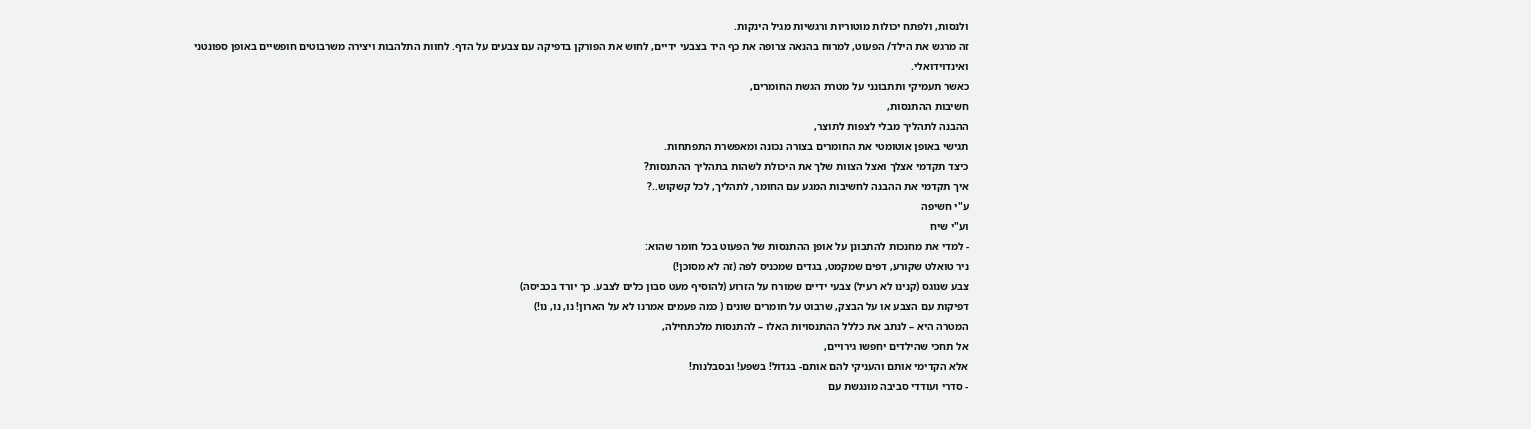ולנסות, ולפתח יכולות מוטוריות ורגשיות מגיל הינקות.
זה מרגש את הילד/ הפעוט, למרוח בהנאה צרופה את כף היד בצבעי ידיים, לחוש את הפורקן בדפיקה עם צבעים על הדף. לחוות התלהבות ויצירה משרבוטים חופשיים באופן ספונטני ואינדוידואלי.
כאשר תעמיקי ותתבונני על מטרת הגשת החומרים,
חשיבות ההתנסות,
ההבנה לתהליך מבלי לצפות לתוצר,
תגישי באופן אוטומטי את החומרים בצורה נכונה ומאפשרת התפתחות.
כיצד תקדמי אצלך ואצל הצוות שלך את היכולת לשהות בתהליך ההתנסות?
איך תקדמי את ההבנה לחשיבות המגע עם החומר, לתהליך, לכל קשקוש..?
ע"י חשיפה
וע"י שיח
- למדי את מחנכות להתבונן על אופן ההתנסות של הפעוט בכל חומר שהוא:
ניר טואלט שקורע, דפים שמקמט, בגדים שמכניס לפה (זה לא מסוכן!)
צבע שנוגס (קנינו לא רעיל) צבעי ידיים שמורח על הזרוע (להוסיף מעט סבון כלים לצבע. כך יורד בכביסה)
דפיקות עם הצבע או על הבצק, שרבוט על חומרים שונים ( כמה פעמים אמרנו לא על הארון! נו, נו, נו!)
המטרה היא – לנתב את כללל ההתנסויות האלו – להתנסות מלכתחילה,
אל תחכי שהילדים יחפשו גירויים,
אלא הקדימי אותם והעניקי להם אותם- בגדול! בשפע! ובסבלנות!
- סדרי ועודדי סביבה מונגשת עם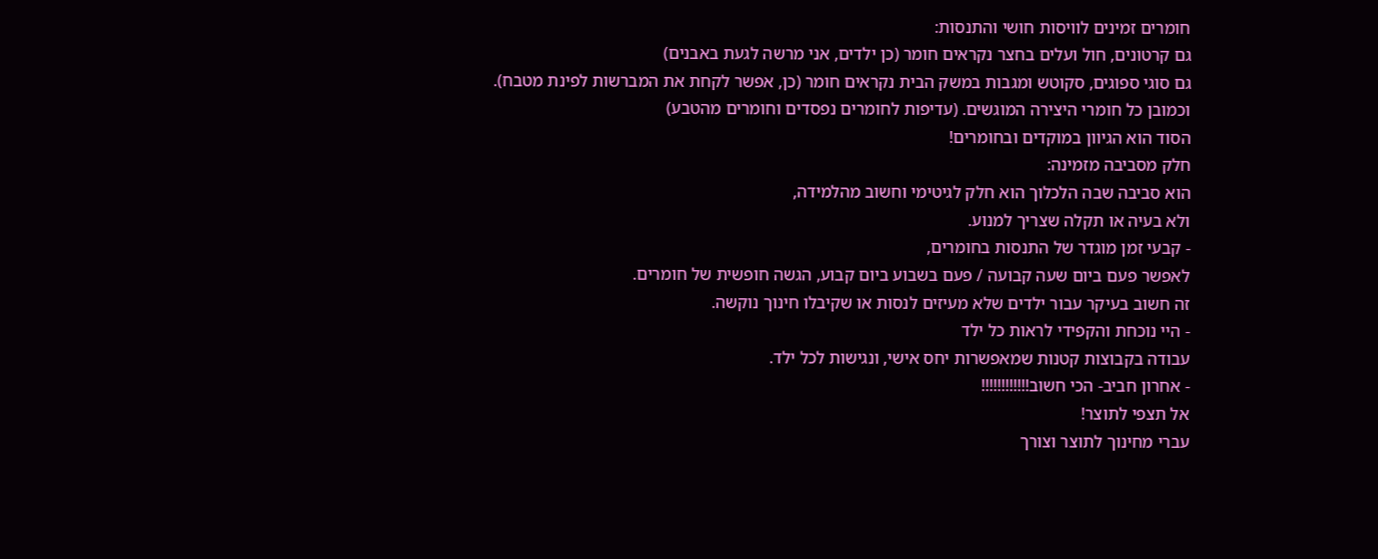חומרים זמינים לוויסות חושי והתנסות:
גם קרטונים, חול ועלים בחצר נקראים חומר (כן ילדים, אני מרשה לגעת באבנים)
גם סוגי ספוגים, סקוטש ומגבות במשק הבית נקראים חומר (כן, אפשר לקחת את המברשות לפינת מטבח).
וכמובן כל חומרי היצירה המוגשים. (עדיפות לחומרים נפסדים וחומרים מהטבע)
הסוד הוא הגיוון במוקדים ובחומרים!
חלק מסביבה מזמינה:
הוא סביבה שבה הלכלוך הוא חלק לגיטימי וחשוב מהלמידה,
ולא בעיה או תקלה שצריך למנוע.
- קבעי זמן מוגדר של התנסות בחומרים,
לאפשר פעם ביום שעה קבועה / פעם בשבוע ביום קבוע, הגשה חופשית של חומרים.
זה חשוב בעיקר עבור ילדים שלא מעיזים לנסות או שקיבלו חינוך נוקשה.
- היי נוכחת והקפידי לראות כל ילד
עבודה בקבוצות קטנות שמאפשרות יחס אישי, ונגישות לכל ילד.
- אחרון חביב- הכי חשוב!!!!!!!!!!!!
אל תצפי לתוצר!
עברי מחינוך לתוצר וצורך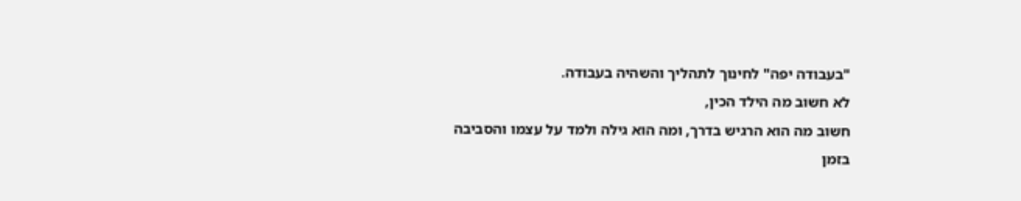"בעבודה יפה" לחינוך לתהליך והשהיה בעבודה.
לא חשוב מה הילד הכין,
חשוב מה הוא הרגיש בדרך, ומה הוא גילה ולמד על עצמו והסביבה בזמן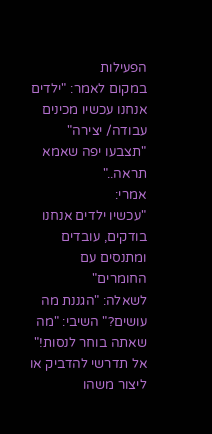הפעילות
במקום לאמר: "ילדים אנחנו עכשיו מכינים עבודה/ יצירה" "תצבעו יפה שאמא תראה.."
אמרי:
"עכשיו ילדים אנחנו בודקים, עובדים ומתנסים עם החומרים"
לשאלה: "הגננת מה עושים?" השיבי: "מה שאתה בוחר לנסות!"
אל תדרשי להדביק או ליצור משהו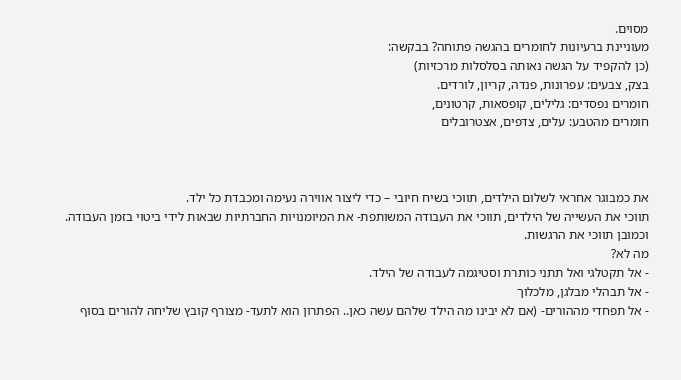מסוים.
מעוניינת ברעיונות לחומרים בהגשה פתוחה? בבקשה:
(כן להקפיד על הגשה נאותה בסלסלות מרכזיות)
בצק, צבעים: עפרונות, פנדה, קריון, לורדים.
חומרים נפסדים: גלילים, קופסאות, קרטונים,
חומרים מהטבע: עלים, צדפים, אצטרובלים



את כמבוגר אחראי לשלום הילדים, תווכי בשיח חיובי – כדי ליצור אווירה נעימה ומכבדת כל ילד.
תווכי את העשייה של הילדים, תווכי את העבודה המשותפת- את המיומנויות החברתיות שבאות לידי ביטוי בזמן העבודה.
וכמובן תווכי את הרגשות.
מה לא?
- אל תקטלגי ואל תתני כותרת וסטיגמה לעבודה של הילד.
- אל תבהלי מבלגן, מלכלוך
- אל תפחדי מההורים- (אם לא יבינו מה הילד שלהם עשה כאן.. הפתרון הוא לתעד- מצורף קובץ שליחה להורים בסוף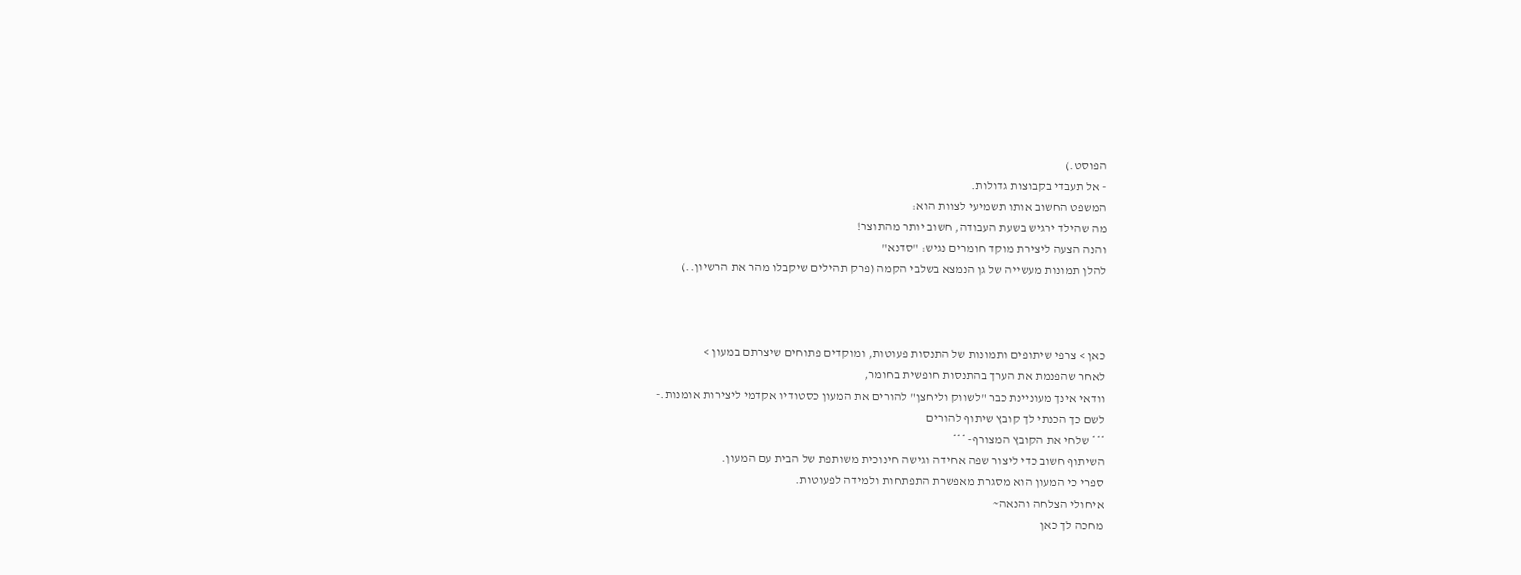הפוסט.)
- אל תעבדי בקבוצות גדולות.
המשפט החשוב אותו תשמיעי לצוות הוא:
מה שהילד ירגיש בשעת העבודה, חשוב יותר מהתוצר!
והנה הצעה ליצירת מוקד חומרים נגיש: "סדנא"
להלן תמונות מעשייה של גן הנמצא בשלבי הקמה (פרק תהילים שיקבלו מהר את הרשיון..)



כאן > צרפי שיתופים ותמונות של התנסות פעוטות, ומוקדים פתוחים שיצרתם במעון >
לאחר שהפנמת את הערך בהתנסות חופשית בחומר,
וודאי אינך מעוניינת כבר "לשווק וליחצן" להורים את המעון כסטודיו אקדמי ליצירות אומנות.-
לשם כך הכנתי לך קובץ שיתוף להורים
*** שלחי את הקובץ המצורף- ***
השיתוף חשוב כדי ליצור שפה אחידה וגישה חינוכית משותפת של הבית עם המעון.
ספרי כי המעון הוא מסגרת מאפשרת התפתחות ולמידה לפעוטות.
איחולי הצלחה והנאה~
מחכה לך כאן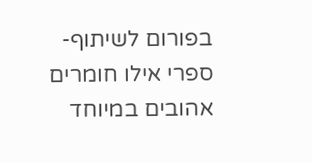בפורום לשיתוף- ספרי אילו חומרים אהובים במיוחד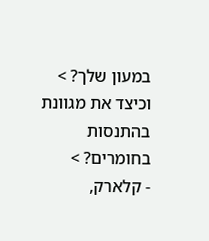במעון שלך? > וכיצד את מגוונת בהתנסות בחומרים? >
- קלארק,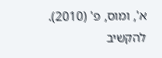א', ומוס, פ' (2010). להקשיב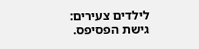לילדים צעירים: גישת הפסיפס.